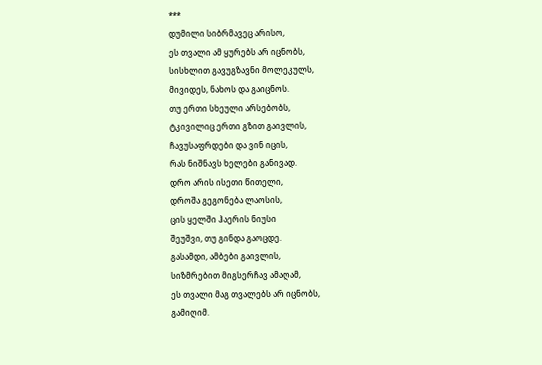***
დუმილი სიბრმავეც არისო,
ეს თვალი ამ ყურებს არ იცნობს,
სისხლით გავუგზავნი მოლეკულს,
მივიდეს, ნახოს და გაიცნოს.
თუ ერთი სხეული არსებობს,
ტკივილიც ერთი გზით გაივლის,
ჩავუსაფრდები და ვინ იცის,
რას ნიშნავს ხელები განივად.
დრო არის ისეთი წითელი,
დროშა გეგონება ლაოსის,
ცის ყელში ჰაერის ნიუსი
შეუშვი, თუ გინდა გაოცდე.
გასამდი, ამბები გაივლის,
სიზმრებით მიგსერჩავ ამაღამ,
ეს თვალი მაგ თვალებს არ იცნობს,
გამიღიმ.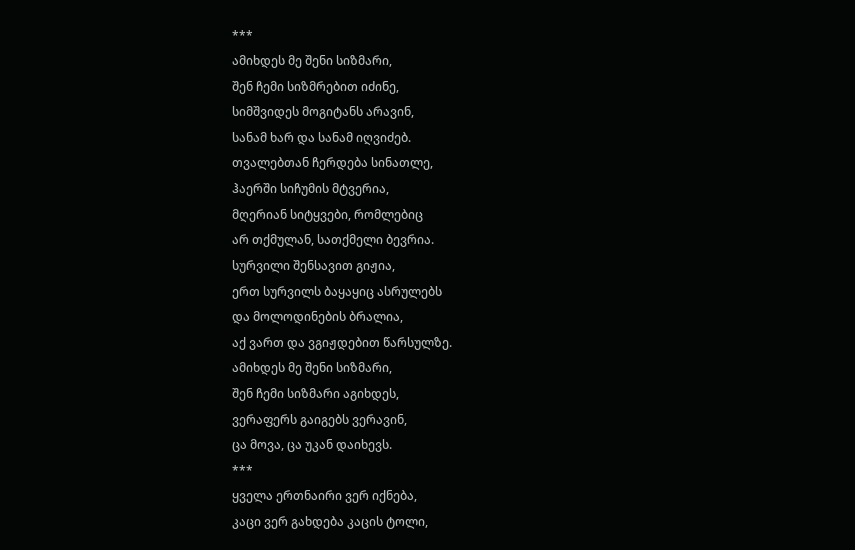***
ამიხდეს მე შენი სიზმარი,
შენ ჩემი სიზმრებით იძინე,
სიმშვიდეს მოგიტანს არავინ,
სანამ ხარ და სანამ იღვიძებ.
თვალებთან ჩერდება სინათლე,
ჰაერში სიჩუმის მტვერია,
მღერიან სიტყვები, რომლებიც
არ თქმულან, სათქმელი ბევრია.
სურვილი შენსავით გიჟია,
ერთ სურვილს ბაყაყიც ასრულებს
და მოლოდინების ბრალია,
აქ ვართ და ვგიჟდებით წარსულზე.
ამიხდეს მე შენი სიზმარი,
შენ ჩემი სიზმარი აგიხდეს,
ვერაფერს გაიგებს ვერავინ,
ცა მოვა, ცა უკან დაიხევს.
***
ყველა ერთნაირი ვერ იქნება,
კაცი ვერ გახდება კაცის ტოლი,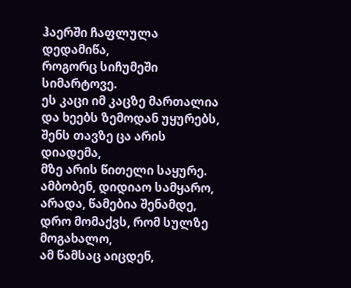ჰაერში ჩაფლულა დედამიწა,
როგორც სიჩუმეში სიმარტოვე.
ეს კაცი იმ კაცზე მართალია
და ხეებს ზემოდან უყურებს,
შენს თავზე ცა არის დიადემა,
მზე არის წითელი საყურე.
ამბობენ, დიდიაო სამყარო,
არადა, წამებია შენამდე,
დრო მომაქვს, რომ სულზე მოგახალო,
ამ წამსაც აიცდენ,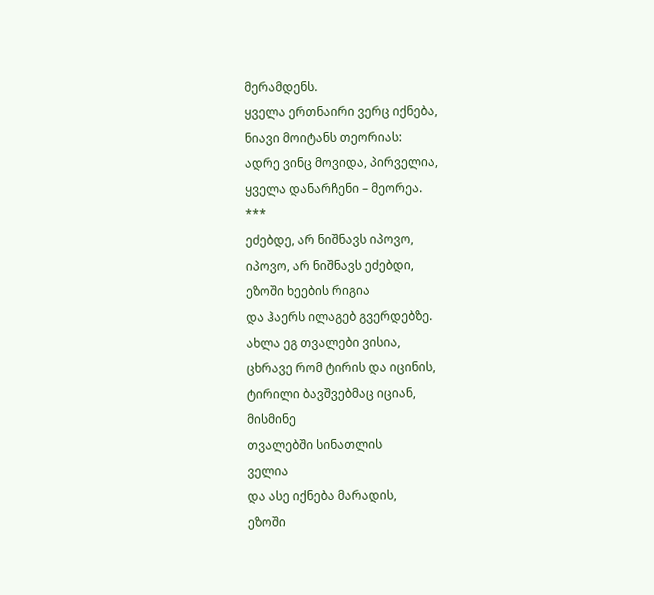მერამდენს.
ყველა ერთნაირი ვერც იქნება,
ნიავი მოიტანს თეორიას:
ადრე ვინც მოვიდა, პირველია,
ყველა დანარჩენი – მეორეა.
***
ეძებდე, არ ნიშნავს იპოვო,
იპოვო, არ ნიშნავს ეძებდი,
ეზოში ხეების რიგია
და ჰაერს ილაგებ გვერდებზე.
ახლა ეგ თვალები ვისია,
ცხრავე რომ ტირის და იცინის,
ტირილი ბავშვებმაც იციან,
მისმინე
თვალებში სინათლის
ველია
და ასე იქნება მარადის,
ეზოში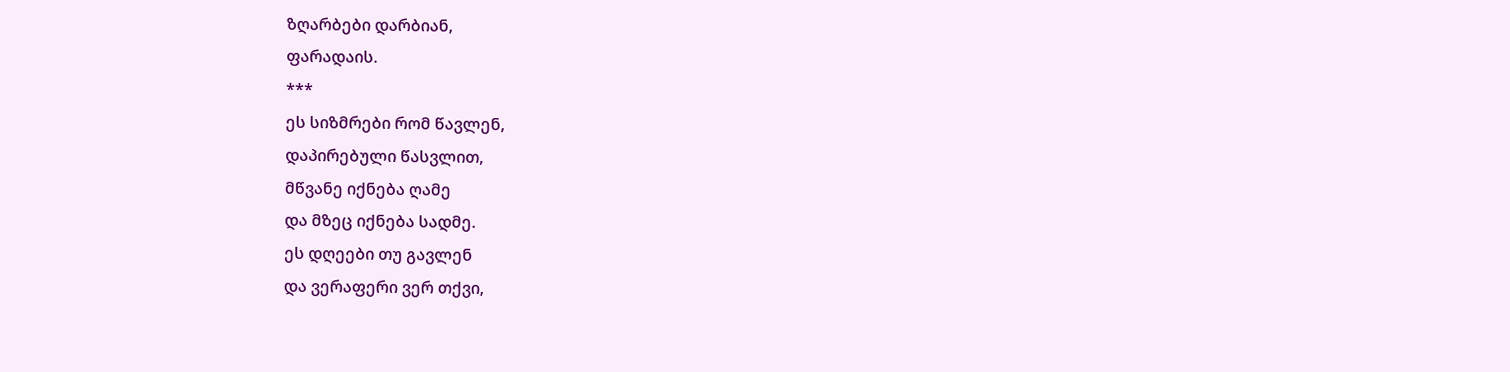ზღარბები დარბიან,
ფარადაის.
***
ეს სიზმრები რომ წავლენ,
დაპირებული წასვლით,
მწვანე იქნება ღამე
და მზეც იქნება სადმე.
ეს დღეები თუ გავლენ
და ვერაფერი ვერ თქვი,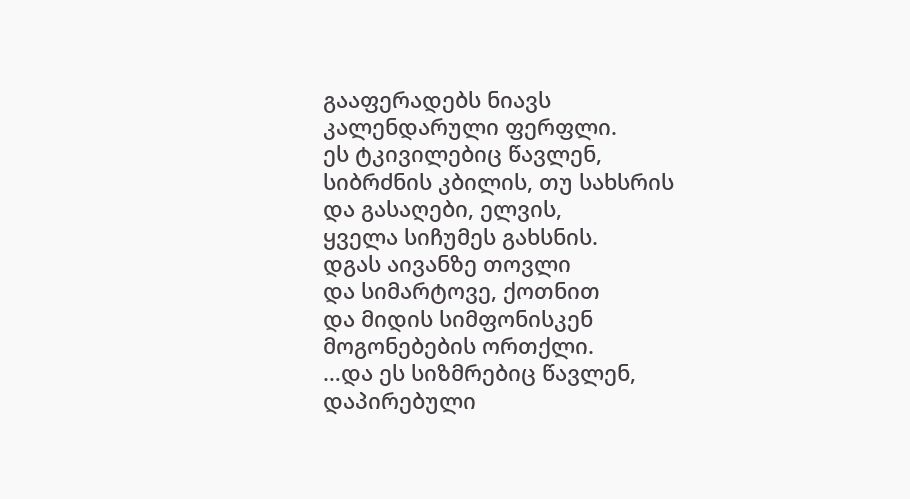გააფერადებს ნიავს
კალენდარული ფერფლი.
ეს ტკივილებიც წავლენ,
სიბრძნის კბილის, თუ სახსრის
და გასაღები, ელვის,
ყველა სიჩუმეს გახსნის.
დგას აივანზე თოვლი
და სიმარტოვე, ქოთნით
და მიდის სიმფონისკენ
მოგონებების ორთქლი.
…და ეს სიზმრებიც წავლენ,
დაპირებული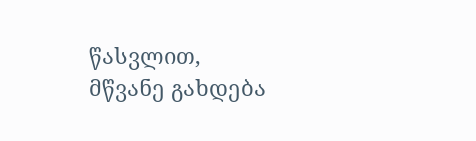წასვლით,
მწვანე გახდება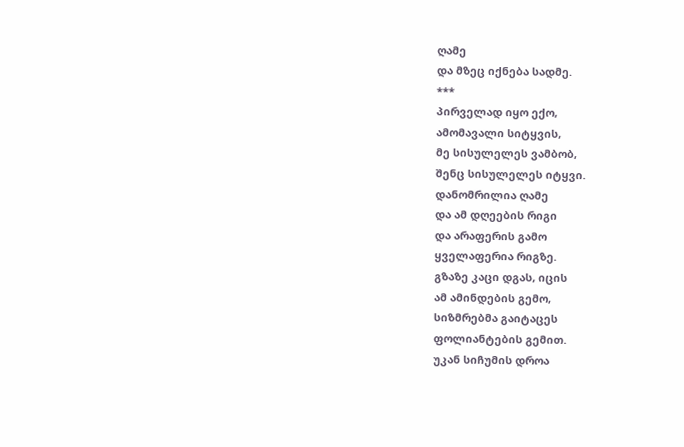ღამე
და მზეც იქნება სადმე.
***
პირველად იყო ექო,
ამომავალი სიტყვის,
მე სისულელეს ვამბობ,
შენც სისულელეს იტყვი.
დანომრილია ღამე
და ამ დღეების რიგი
და არაფერის გამო
ყველაფერია რიგზე.
გზაზე კაცი დგას, იცის
ამ ამინდების გემო,
სიზმრებმა გაიტაცეს
ფოლიანტების გემით.
უკან სიჩუმის დროა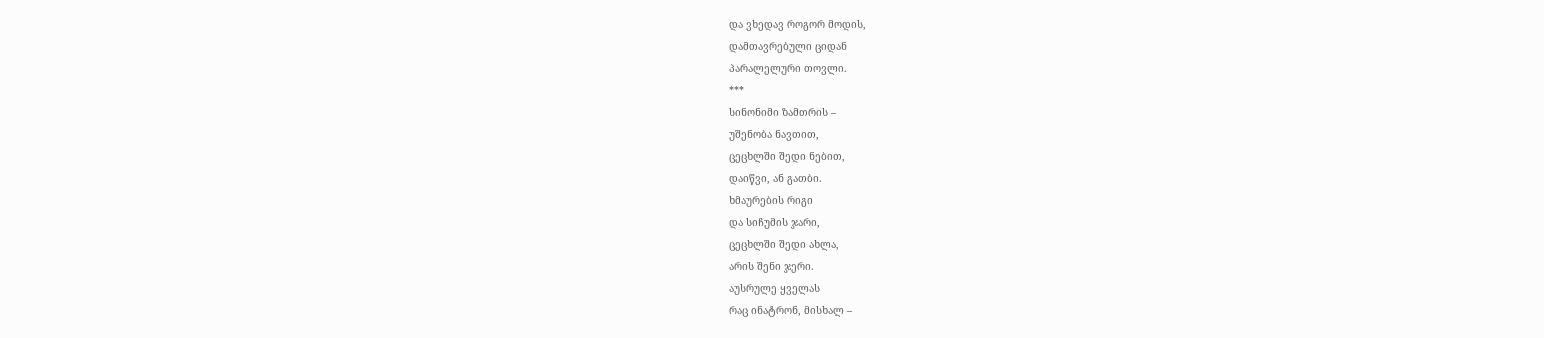და ვხედავ როგორ მოდის,
დამთავრებული ციდან
პარალელური თოვლი.
***
სინონიმი ზამთრის –
უშენობა ნავთით,
ცეცხლში შედი ნებით,
დაიწვი, ან გათბი.
ხმაურების რიგი
და სიჩუმის ჯარი,
ცეცხლში შედი ახლა,
არის შენი ჯერი.
აუსრულე ყველას
რაც ინატრონ, მისხალ –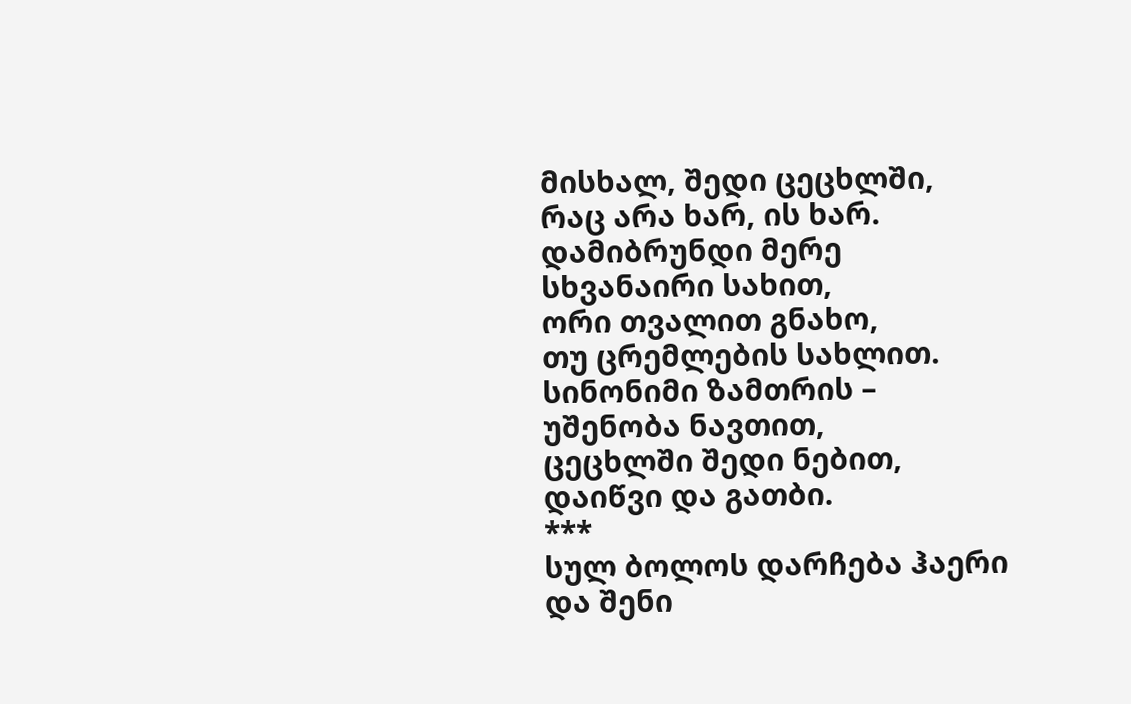მისხალ, შედი ცეცხლში,
რაც არა ხარ, ის ხარ.
დამიბრუნდი მერე
სხვანაირი სახით,
ორი თვალით გნახო,
თუ ცრემლების სახლით.
სინონიმი ზამთრის –
უშენობა ნავთით,
ცეცხლში შედი ნებით,
დაიწვი და გათბი.
***
სულ ბოლოს დარჩება ჰაერი
და შენი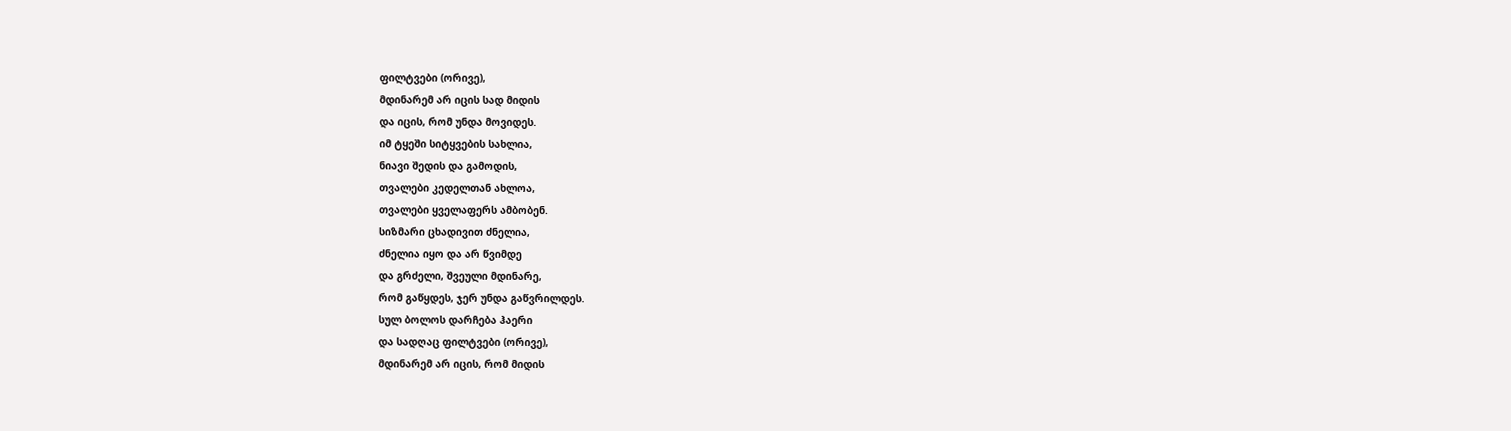ფილტვები (ორივე),
მდინარემ არ იცის სად მიდის
და იცის, რომ უნდა მოვიდეს.
იმ ტყეში სიტყვების სახლია,
ნიავი შედის და გამოდის,
თვალები კედელთან ახლოა,
თვალები ყველაფერს ამბობენ.
სიზმარი ცხადივით ძნელია,
ძნელია იყო და არ წვიმდე
და გრძელი, შვეული მდინარე,
რომ გაწყდეს, ჯერ უნდა გაწვრილდეს.
სულ ბოლოს დარჩება ჰაერი
და სადღაც ფილტვები (ორივე),
მდინარემ არ იცის, რომ მიდის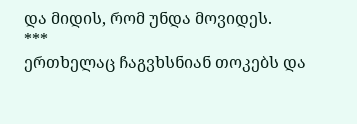და მიდის, რომ უნდა მოვიდეს.
***
ერთხელაც ჩაგვხსნიან თოკებს და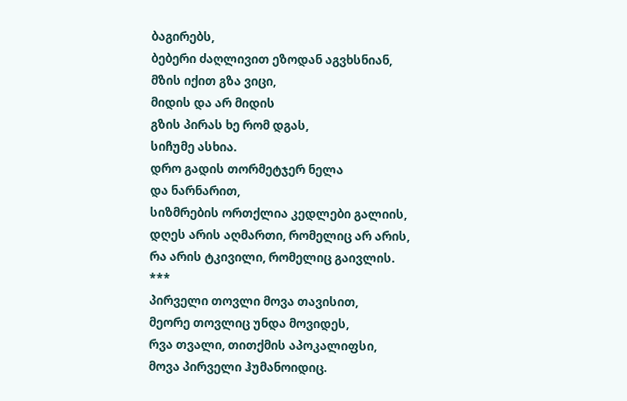ბაგირებს,
ბებერი ძაღლივით ეზოდან აგვხსნიან,
მზის იქით გზა ვიცი,
მიდის და არ მიდის
გზის პირას ხე რომ დგას,
სიჩუმე ასხია.
დრო გადის თორმეტჯერ ნელა
და ნარნარით,
სიზმრების ორთქლია კედლები გალიის,
დღეს არის აღმართი, რომელიც არ არის,
რა არის ტკივილი, რომელიც გაივლის.
***
პირველი თოვლი მოვა თავისით,
მეორე თოვლიც უნდა მოვიდეს,
რვა თვალი, თითქმის აპოკალიფსი,
მოვა პირველი ჰუმანოიდიც.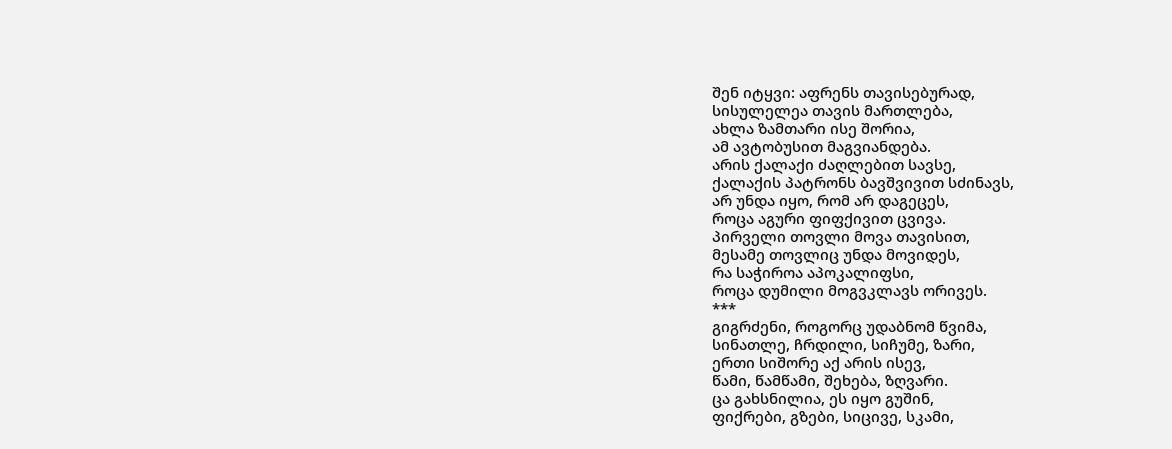შენ იტყვი: აფრენს თავისებურად,
სისულელეა თავის მართლება,
ახლა ზამთარი ისე შორია,
ამ ავტობუსით მაგვიანდება.
არის ქალაქი ძაღლებით სავსე,
ქალაქის პატრონს ბავშვივით სძინავს,
არ უნდა იყო, რომ არ დაგეცეს,
როცა აგური ფიფქივით ცვივა.
პირველი თოვლი მოვა თავისით,
მესამე თოვლიც უნდა მოვიდეს,
რა საჭიროა აპოკალიფსი,
როცა დუმილი მოგვკლავს ორივეს.
***
გიგრძენი, როგორც უდაბნომ წვიმა,
სინათლე, ჩრდილი, სიჩუმე, ზარი,
ერთი სიშორე აქ არის ისევ,
წამი, წამწამი, შეხება, ზღვარი.
ცა გახსნილია, ეს იყო გუშინ,
ფიქრები, გზები, სიცივე, სკამი,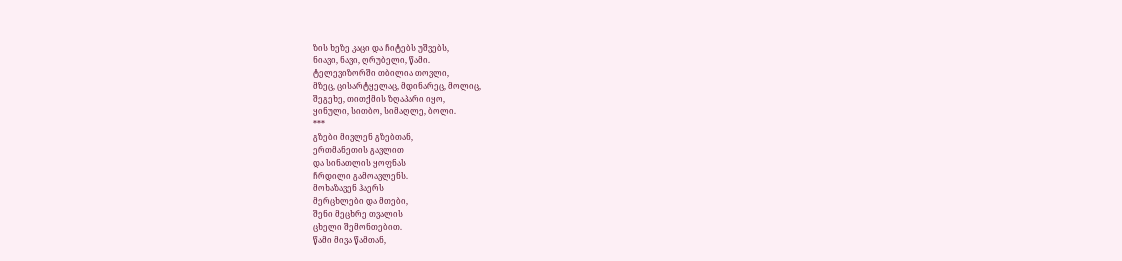ზის ხეზე კაცი და ჩიტებს უშვებს,
ნიავი, ნავი, ღრუბელი, წამი.
ტელევიზორში თბილია თოვლი,
მზეც, ცისარტყელაც, მდინარეც, მოლიც,
შეგეხე, თითქმის ზღაპარი იყო,
ყინული, სითბო, სიმაღლე, ბოლი.
***
გზები მივლენ გზებთან,
ერთმანეთის გავლით
და სინათლის ყოფნას
ჩრდილი გამოავლენს.
მოხაზავენ ჰაერს
მერცხლები და მთები,
შენი მეცხრე თვალის
ცხელი შემონთებით.
წამი მივა წამთან,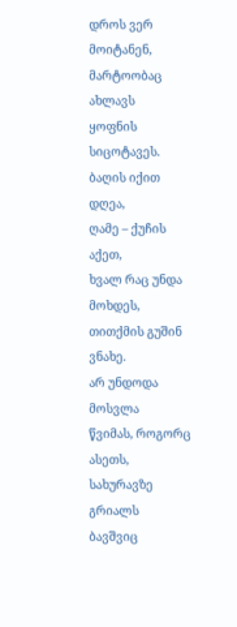დროს ვერ მოიტანენ,
მარტოობაც ახლავს
ყოფნის სიცოტავეს.
ბაღის იქით დღეა,
ღამე – ქუჩის აქეთ,
ხვალ რაც უნდა მოხდეს,
თითქმის გუშინ ვნახე.
არ უნდოდა მოსვლა
წვიმას, როგორც ასეთს,
სახურავზე გრიალს
ბავშვიც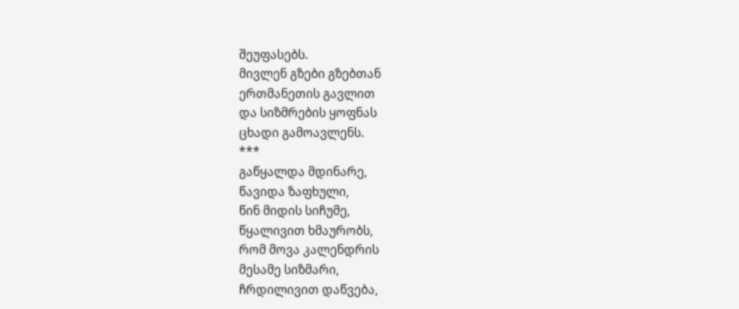შეუფასებს.
მივლენ გზები გზებთან
ერთმანეთის გავლით
და სიზმრების ყოფნას
ცხადი გამოავლენს.
***
გაწყალდა მდინარე,
წავიდა ზაფხული,
წინ მიდის სიჩუმე,
წყალივით ხმაურობს,
რომ მოვა კალენდრის
მესამე სიზმარი,
ჩრდილივით დაწვება,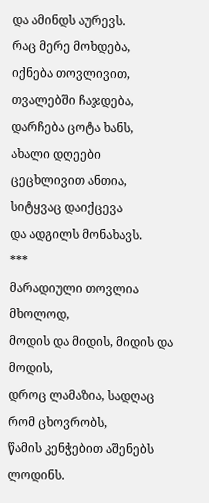და ამინდს აურევს.
რაც მერე მოხდება,
იქნება თოვლივით,
თვალებში ჩაჯდება,
დარჩება ცოტა ხანს,
ახალი დღეები
ცეცხლივით ანთია,
სიტყვაც დაიქცევა
და ადგილს მონახავს.
***
მარადიული თოვლია მხოლოდ,
მოდის და მიდის, მიდის და მოდის,
დროც ლამაზია, სადღაც რომ ცხოვრობს,
წამის კენჭებით აშენებს ლოდინს.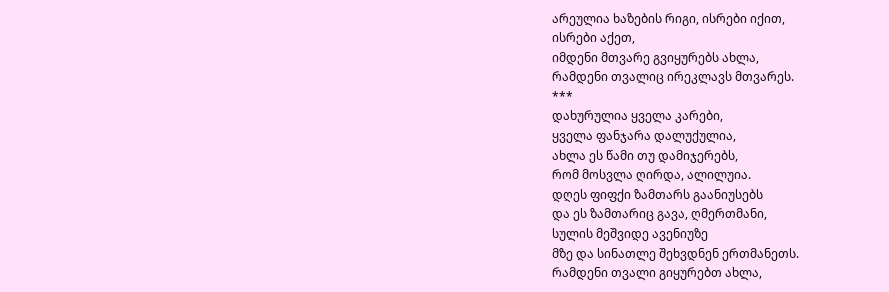არეულია ხაზების რიგი, ისრები იქით,
ისრები აქეთ,
იმდენი მთვარე გვიყურებს ახლა,
რამდენი თვალიც ირეკლავს მთვარეს.
***
დახურულია ყველა კარები,
ყველა ფანჯარა დალუქულია,
ახლა ეს წამი თუ დამიჯერებს,
რომ მოსვლა ღირდა, ალილუია.
დღეს ფიფქი ზამთარს გაანიუსებს
და ეს ზამთარიც გავა, ღმერთმანი,
სულის მეშვიდე ავენიუზე
მზე და სინათლე შეხვდნენ ერთმანეთს.
რამდენი თვალი გიყურებთ ახლა,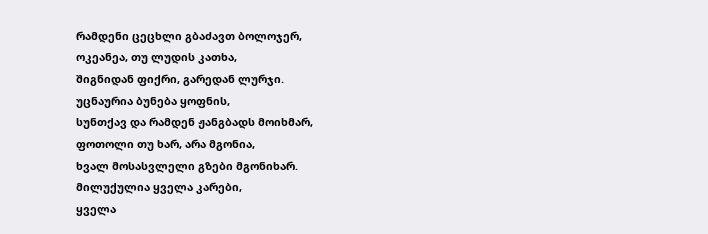რამდენი ცეცხლი გბაძავთ ბოლოჯერ,
ოკეანეა, თუ ლუდის კათხა,
შიგნიდან ფიქრი, გარედან ლურჯი.
უცნაურია ბუნება ყოფნის,
სუნთქავ და რამდენ ჟანგბადს მოიხმარ,
ფოთოლი თუ ხარ, არა მგონია,
ხვალ მოსასვლელი გზები მგონიხარ.
მილუქულია ყველა კარები,
ყველა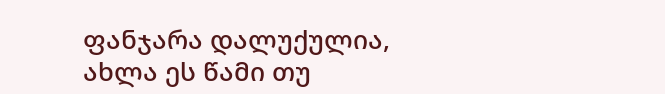ფანჯარა დალუქულია,
ახლა ეს წამი თუ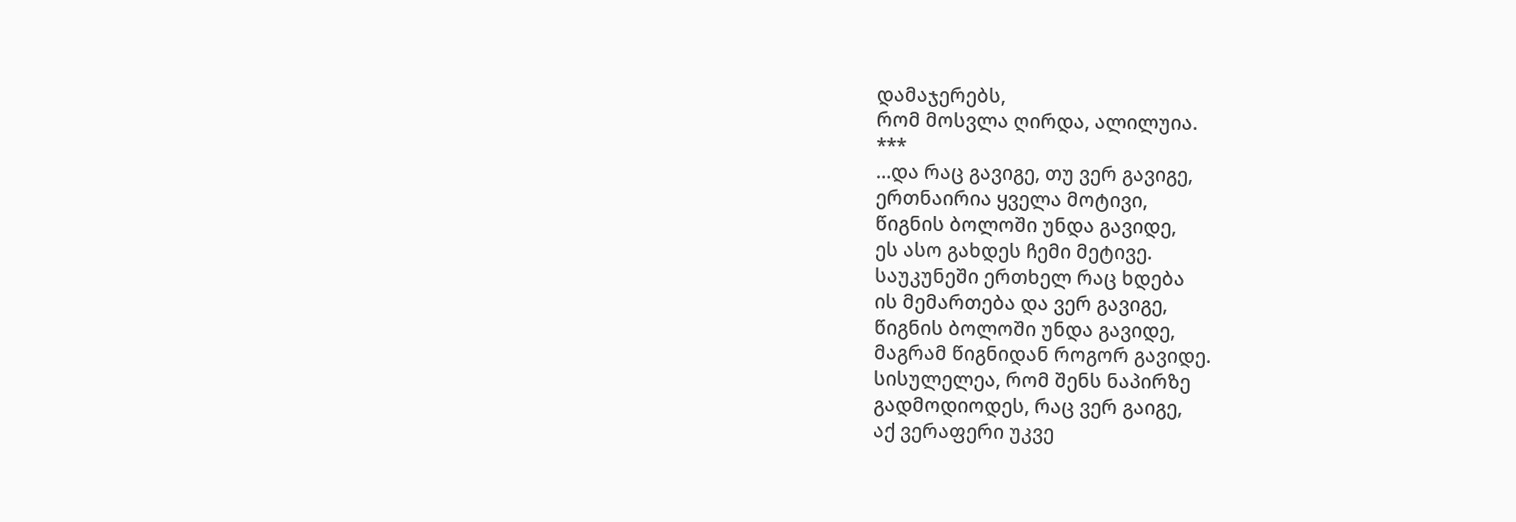დამაჯერებს,
რომ მოსვლა ღირდა, ალილუია.
***
…და რაც გავიგე, თუ ვერ გავიგე,
ერთნაირია ყველა მოტივი,
წიგნის ბოლოში უნდა გავიდე,
ეს ასო გახდეს ჩემი მეტივე.
საუკუნეში ერთხელ რაც ხდება
ის მემართება და ვერ გავიგე,
წიგნის ბოლოში უნდა გავიდე,
მაგრამ წიგნიდან როგორ გავიდე.
სისულელეა, რომ შენს ნაპირზე
გადმოდიოდეს, რაც ვერ გაიგე,
აქ ვერაფერი უკვე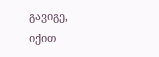გავიგე,
იქით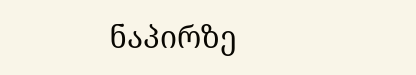ნაპირზე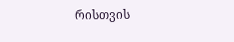რისთვის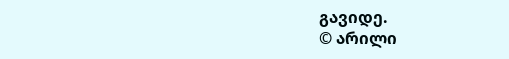გავიდე.
© არილი